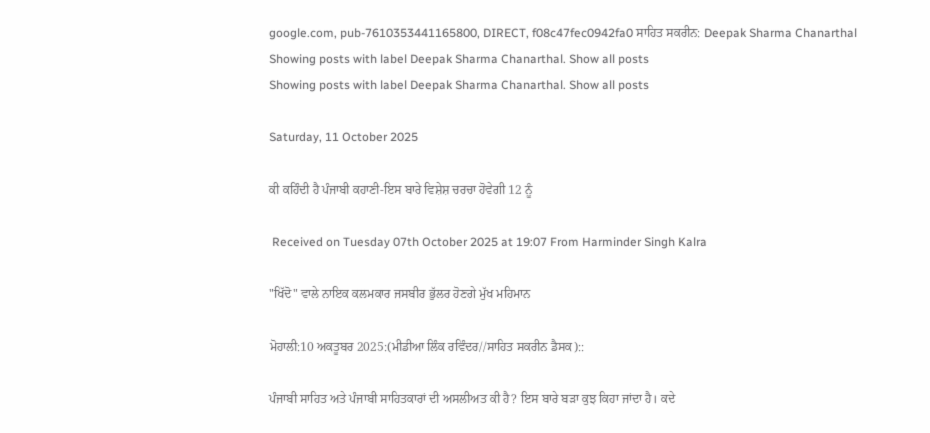google.com, pub-7610353441165800, DIRECT, f08c47fec0942fa0 ਸਾਹਿਤ ਸਕਰੀਨ: Deepak Sharma Chanarthal
Showing posts with label Deepak Sharma Chanarthal. Show all posts
Showing posts with label Deepak Sharma Chanarthal. Show all posts

Saturday, 11 October 2025

ਕੀ ਕਹਿੰਦੀ ਹੈ ਪੰਜਾਬੀ ਕਹਾਣੀ-ਇਸ ਬਾਰੇ ਵਿਸ਼ੇਸ਼ ਚਰਚਾ ਹੋਵੇਗੀ 12 ਨੂੰ

 Received on Tuesday 07th October 2025 at 19:07 From Harminder Singh Kalra

"ਖਿੱਦੋ" ਵਾਲੇ ਨਾਇਕ ਕਲਮਕਾਰ ਜਸਬੀਰ ਭੁੱਲਰ ਹੋਣਗੇ ਮੁੱਖ ਮਹਿਮਾਨ

ਮੋਹਾਲੀ:10 ਅਕਤੂਬਰ 2025:(ਮੀਡੀਆ ਲਿੰਕ ਰਵਿੰਦਰ//ਸਾਹਿਤ ਸਕਰੀਨ ਡੈਸਕ)::

ਪੰਜਾਬੀ ਸਾਹਿਤ ਅਤੇ ਪੰਜਾਬੀ ਸਾਹਿਤਕਾਰਾਂ ਦੀ ਅਸਲੀਅਤ ਕੀ ਹੈ? ਇਸ ਬਾਰੇ ਬੜਾ ਕੁਝ ਕਿਹਾ ਜਾਂਦਾ ਹੈ। ਕਦੇ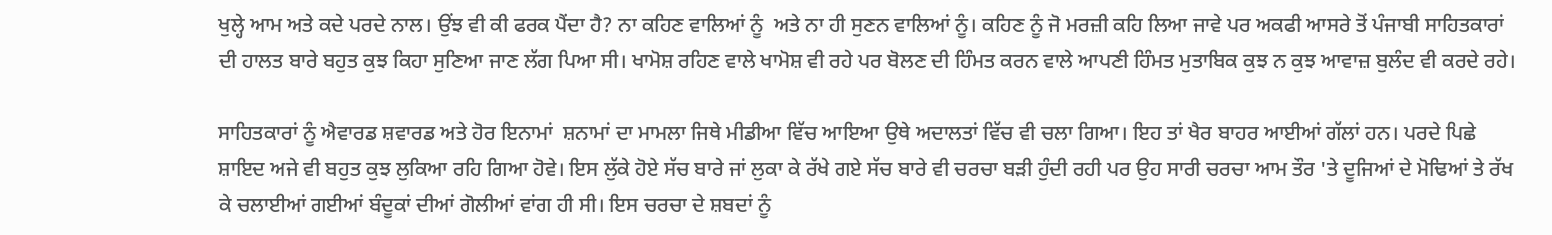ਖੁਲ੍ਹੇ ਆਮ ਅਤੇ ਕਦੇ ਪਰਦੇ ਨਾਲ। ਉਂਝ ਵੀ ਕੀ ਫਰਕ ਪੈਂਦਾ ਹੈ? ਨਾ ਕਹਿਣ ਵਾਲਿਆਂ ਨੂੰ  ਅਤੇ ਨਾ ਹੀ ਸੁਣਨ ਵਾਲਿਆਂ ਨੂੰ। ਕਹਿਣ ਨੂੰ ਜੋ ਮਰਜ਼ੀ ਕਹਿ ਲਿਆ ਜਾਵੇ ਪਰ ਅਕਫੀ ਆਸਰੇ ਤੋਂ ਪੰਜਾਬੀ ਸਾਹਿਤਕਾਰਾਂ ਦੀ ਹਾਲਤ ਬਾਰੇ ਬਹੁਤ ਕੁਝ ਕਿਹਾ ਸੁਣਿਆ ਜਾਣ ਲੱਗ ਪਿਆ ਸੀ। ਖਾਮੋਸ਼ ਰਹਿਣ ਵਾਲੇ ਖਾਮੋਸ਼ ਵੀ ਰਹੇ ਪਰ ਬੋਲਣ ਦੀ ਹਿੰਮਤ ਕਰਨ ਵਾਲੇ ਆਪਣੀ ਹਿੰਮਤ ਮੁਤਾਬਿਕ ਕੁਝ ਨ ਕੁਝ ਆਵਾਜ਼ ਬੁਲੰਦ ਵੀ ਕਰਦੇ ਰਹੇ।

ਸਾਹਿਤਕਾਰਾਂ ਨੂੰ ਐਵਾਰਡ ਸ਼ਵਾਰਡ ਅਤੇ ਹੋਰ ਇਨਾਮਾਂ  ਸ਼ਨਾਮਾਂ ਦਾ ਮਾਮਲਾ ਜਿਥੇ ਮੀਡੀਆ ਵਿੱਚ ਆਇਆ ਉਥੇ ਅਦਾਲਤਾਂ ਵਿੱਚ ਵੀ ਚਲਾ ਗਿਆ। ਇਹ ਤਾਂ ਖੈਰ ਬਾਹਰ ਆਈਆਂ ਗੱਲਾਂ ਹਨ। ਪਰਦੇ ਪਿਛੇ ਸ਼ਾਇਦ ਅਜੇ ਵੀ ਬਹੁਤ ਕੁਝ ਲੁਕਿਆ ਰਹਿ ਗਿਆ ਹੋਵੇ। ਇਸ ਲੁੱਕੇ ਹੋਏ ਸੱਚ ਬਾਰੇ ਜਾਂ ਲੁਕਾ ਕੇ ਰੱਖੇ ਗਏ ਸੱਚ ਬਾਰੇ ਵੀ ਚਰਚਾ ਬੜੀ ਹੁੰਦੀ ਰਹੀ ਪਰ ਉਹ ਸਾਰੀ ਚਰਚਾ ਆਮ ਤੌਰ 'ਤੇ ਦੂਜਿਆਂ ਦੇ ਮੋਢਿਆਂ ਤੇ ਰੱਖ ਕੇ ਚਲਾਈਆਂ ਗਈਆਂ ਬੰਦੂਕਾਂ ਦੀਆਂ ਗੋਲੀਆਂ ਵਾਂਗ ਹੀ ਸੀ। ਇਸ ਚਰਚਾ ਦੇ ਸ਼ਬਦਾਂ ਨੂੰ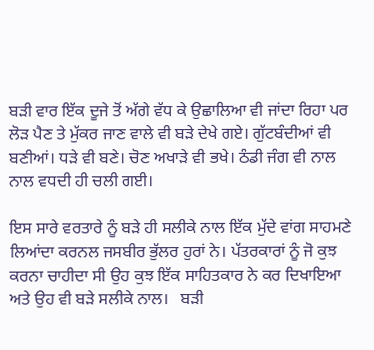ਬੜੀ ਵਾਰ ਇੱਕ ਦੂਜੇ ਤੋਂ ਅੱਗੇ ਵੱਧ ਕੇ ਉਛਾਲਿਆ ਵੀ ਜਾਂਦਾ ਰਿਹਾ ਪਰ ਲੋੜ ਪੈਣ ਤੇ ਮੁੱਕਰ ਜਾਣ ਵਾਲੇ ਵੀ ਬੜੇ ਦੇਖੇ ਗਏ। ਗੁੱਟਬੰਦੀਆਂ ਵੀ ਬਣੀਆਂ। ਧੜੇ ਵੀ ਬਣੇ। ਚੋਣ ਅਖਾੜੇ ਵੀ ਭਖੇ। ਠੰਡੀ ਜੰਗ ਵੀ ਨਾਲ ਨਾਲ ਵਧਦੀ ਹੀ ਚਲੀ ਗਈ।

ਇਸ ਸਾਰੇ ਵਰਤਾਰੇ ਨੂੰ ਬੜੇ ਹੀ ਸਲੀਕੇ ਨਾਲ ਇੱਕ ਮੁੱਦੇ ਵਾਂਗ ਸਾਹਮਣੇ ਲਿਆਂਦਾ ਕਰਨਲ ਜਸਬੀਰ ਭੁੱਲਰ ਹੁਰਾਂ ਨੇ। ਪੱਤਰਕਾਰਾਂ ਨੂੰ ਜੋ ਕੁਝ ਕਰਨਾ ਚਾਹੀਦਾ ਸੀ ਉਹ ਕੁਝ ਇੱਕ ਸਾਹਿਤਕਾਰ ਨੇ ਕਰ ਦਿਖਾਇਆ ਅਤੇ ਉਹ ਵੀ ਬੜੇ ਸਲੀਕੇ ਨਾਲ।   ਬੜੀ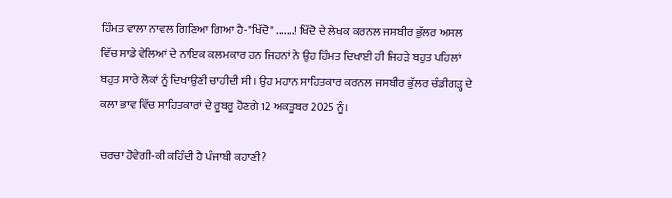ਹਿੰਮਤ ਵਾਲਾ ਨਾਵਲ ਗਿਣਿਆ ਗਿਆ ਹੈ-"ਖਿੱਦੋ" .......! ਖਿੱਦੋ ਦੇ ਲੇਖਕ ਕਰਨਲ ਜਸਬੀਰ ਭੁੱਲਰ ਅਸਲ ਵਿੱਚ ਸਾਡੇ ਵੇਲਿਆਂ ਦੇ ਨਾਇਕ ਕਲਮਕਾਰ ਹਨ ਜਿਹਨਾਂ ਨੇ ਉਹ ਹਿੰਮਤ ਦਿਖਾਈ ਹੀ ਜਿਹੜੇ ਬਹੁਤ ਪਹਿਲਾਂ ਬਹੁਤ ਸਾਰੇ ਲੋਕਾਂ ਨੂੰ ਦਿਖਾਉਣੀ ਚਾਹੀਦੀ ਸੀ। ਉਹ ਮਹਾਨ ਸਾਹਿਤਕਾਰ ਕਰਨਲ ਜਸਬੀਰ ਭੁੱਲਰ ਚੰਡੀਗੜ੍ਹ ਦੇ ਕਲਾ ਭਾਵ ਵਿੱਚ ਸਾਹਿਤਕਾਰਾਂ ਦੇ ਰੂਬਰੂ ਹੋਣਗੇ 12 ਅਕਤੂਬਰ 2025 ਨੂੰ।

ਚਰਚਾ ਹੋਵੇਗੀ-ਕੀ ਕਹਿੰਦੀ ਹੈ ਪੰਜਾਬੀ ਕਹਾਣੀ?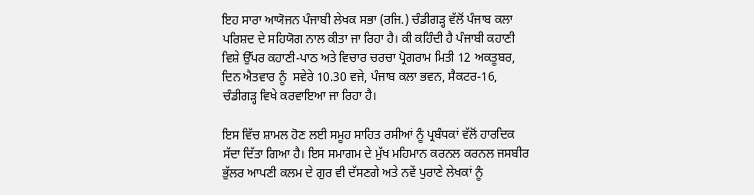ਇਹ ਸਾਰਾ ਆਯੋਜਨ ਪੰਜਾਬੀ ਲੇਖਕ ਸਭਾ (ਰਜਿ.) ਚੰਡੀਗੜ੍ਹ ਵੱਲੋਂ ਪੰਜਾਬ ਕਲਾ ਪਰਿਸ਼ਦ ਦੇ ਸਹਿਯੋਗ ਨਾਲ ਕੀਤਾ ਜਾ ਰਿਹਾ ਹੈ। ਕੀ ਕਹਿੰਦੀ ਹੈ ਪੰਜਾਬੀ ਕਹਾਣੀ ਵਿਸ਼ੇ ਉੱਪਰ ਕਹਾਣੀ-ਪਾਠ ਅਤੇ ਵਿਚਾਰ ਚਰਚਾ ਪ੍ਰੋਗਰਾਮ ਮਿਤੀ 12 ਅਕਤੂਬਰ, ਦਿਨ ਐਤਵਾਰ ਨੂੰ  ਸਵੇਰੇ 10.30 ਵਜੇ, ਪੰਜਾਬ ਕਲਾ ਭਵਨ, ਸੈਕਟਰ-16, ਚੰਡੀਗੜ੍ਹ ਵਿਖੇ ਕਰਵਾਇਆ ਜਾ ਰਿਹਾ ਹੈ।

ਇਸ ਵਿੱਚ ਸ਼ਾਮਲ ਹੋਣ ਲਈ ਸਮੂਹ ਸਾਹਿਤ ਰਸੀਆਂ ਨੂੰ ਪ੍ਰਬੰਧਕਾਂ ਵੱਲੋਂ ਹਾਰਦਿਕ ਸੱਦਾ ਦਿੱਤਾ ਗਿਆ ਹੈ। ਇਸ ਸਮਾਗਮ ਦੇ ਮੁੱਖ ਮਹਿਮਾਨ ਕਰਨਲ ਕਰਨਲ ਜਸਬੀਰ ਭੁੱਲਰ ਆਪਣੀ ਕਲਮ ਦੇ ਗੁਰ ਵੀ ਦੱਸਣਗੇ ਅਤੇ ਨਵੇਂ ਪੁਰਾਣੇ ਲੇਖਕਾਂ ਨੂੰ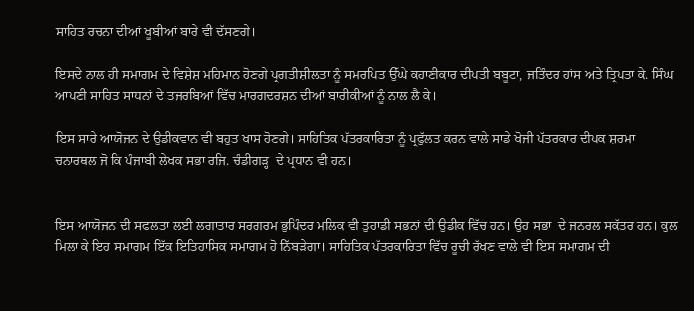ਸਾਹਿਤ ਰਚਨਾ ਦੀਆਂ ਖੂਬੀਆਂ ਬਾਰੇ ਵੀ ਦੱਸਣਗੇ।

ਇਸਦੇ ਨਾਲ ਹੀ ਸਮਾਗਮ ਦੇ ਵਿਸ਼ੇਸ਼ ਮਹਿਮਾਨ ਹੋਣਗੇ ਪ੍ਰਗਤੀਸ਼ੀਲਤਾ ਨੂੰ ਸਮਰਪਿਤ ਉੱਘੇ ਕਹਾਣੀਕਾਰ ਦੀਪਤੀ ਬਬੂਟਾ, ਜਤਿੰਦਰ ਹਾਂਸ ਅਤੇ ਤ੍ਰਿਪਤਾ ਕੇ. ਸਿੰਘ ਆਪਣੀ ਸਾਹਿਤ ਸਾਧਨਾਂ ਦੇ ਤਜਰਬਿਆਂ ਵਿੱਚ ਮਾਰਗਦਰਸ਼ਨ ਦੀਆਂ ਬਾਰੀਕੀਆਂ ਨੂੰ ਨਾਲ ਲੈ ਕੇ।

ਇਸ ਸਾਰੇ ਆਯੋਜਨ ਦੇ ਉਡੀਕਵਾਨ ਵੀ ਬਹੁਤ ਖਾਸ ਹੋਣਗੇ। ਸਾਹਿਤਿਕ ਪੱਤਰਕਾਰਿਤਾ ਨੂੰ ਪ੍ਰਫੁੱਲਤ ਕਰਨ ਵਾਲੇ ਸਾਡੇ ਖੋਜੀ ਪੱਤਰਕਾਰ ਦੀਪਕ ਸ਼ਰਮਾ ਚਨਾਰਥਲ ਜੋ ਕਿ ਪੰਜਾਬੀ ਲੇਖਕ ਸਭਾ ਰਜਿ. ਚੰਡੀਗੜ੍ਹ  ਦੇ ਪ੍ਰਧਾਨ ਵੀ ਹਨ।


ਇਸ ਆਯੋਜਨ ਦੀ ਸਫਲਤਾ ਲਈ ਲਗਾਤਾਰ ਸਰਗਰਮ ਭੁਪਿੰਦਰ ਮਲਿਕ ਵੀ ਤੁਹਾਡੀ ਸਭਨਾਂ ਦੀ ਉਡੀਕ ਵਿੱਚ ਹਨ। ਉਹ ਸਭਾ  ਦੇ ਜਨਰਲ ਸਕੱਤਰ ਹਨ। ਕੁਲ ਮਿਲਾ ਕੇ ਇਹ ਸਮਾਗਮ ਇੱਕ ਇਤਿਹਾਸਿਕ ਸਮਾਗਮ ਹੋ ਨਿੱਬੜੇਗਾ। ਸਾਹਿਤਿਕ ਪੱਤਰਕਾਰਿਤਾ ਵਿੱਚ ਰੂਚੀ ਰੱਖਣ ਵਾਲੇ ਵੀ ਇਸ ਸਮਾਗਮ ਦੀ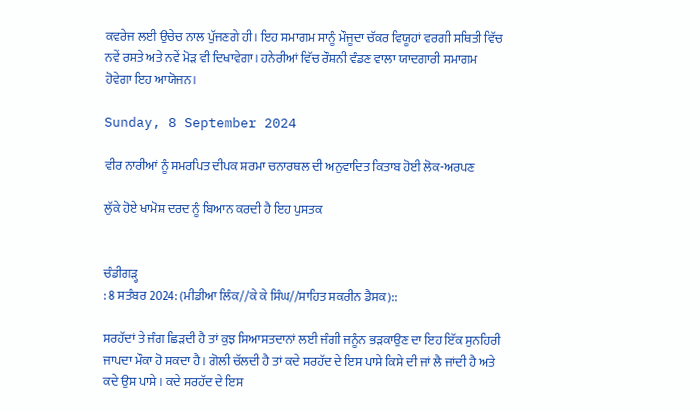ਕਵਰੇਜ ਲਈ ਉਚੇਚ ਨਾਲ ਪੁੱਜਣਗੇ ਹੀ। ਇਹ ਸਮਾਗਮ ਸਾਨੂੰ ਮੌਜੂਦਾ ਚੱਕਰ ਵਿਯੂਹਾਂ ਵਰਗੀ ਸਥਿਤੀ ਵਿੱਚ ਨਵੇਂ ਰਸਤੇ ਅਤੇ ਨਵੇਂ ਮੋੜ ਵੀ ਦਿਖਾਵੇਗਾ। ਹਨੇਰੀਆਂ ਵਿੱਚ ਰੌਸ਼ਨੀ ਵੰਡਣ ਵਾਲਾ ਯਾਦਗਾਰੀ ਸਮਾਗਮ ਹੋਵੇਗਾ ਇਹ ਆਯੋਜਨ।

Sunday, 8 September 2024

ਵੀਰ ਨਾਰੀਆਂ ਨੂੰ ਸਮਰਪਿਤ ਦੀਪਕ ਸ਼ਰਮਾ ਚਨਾਰਥਲ ਦੀ ਅਨੁਵਾਦਿਤ ਕਿਤਾਬ ਹੋਈ ਲੋਕ-ਅਰਪਣ

ਲੁੱਕੇ ਹੋਏ ਖਾਮੋਸ਼ ਦਰਦ ਨੂੰ ਬਿਆਨ ਕਰਦੀ ਹੈ ਇਹ ਪੁਸਤਕ


ਚੰਡੀਗੜ੍ਹ
: 8 ਸਤੰਬਰ 2024: (ਮੀਡੀਆ ਲਿੰਕ//ਕੇ ਕੇ ਸਿੰਘ//ਸਾਹਿਤ ਸਕਰੀਨ ਡੈਸਕ)::

ਸਰਹੱਦਾਂ ਤੇ ਜੰਗ ਛਿੜਦੀ ਹੈ ਤਾਂ ਕੁਝ ਸਿਆਸਤਦਾਨਾਂ ਲਈ ਜੰਗੀ ਜਨੂੰਨ ਭੜਕਾਉਣ ਦਾ ਇਹ ਇੱਕ ਸੁਨਹਿਰੀ ਜਾਪਦਾ ਮੌਕਾ ਹੋ ਸਕਦਾ ਹੈ। ਗੋਲੀ ਚੱਲਦੀ ਹੈ ਤਾਂ ਕਦੇ ਸਰਹੱਦ ਦੇ ਇਸ ਪਾਸੇ ਕਿਸੇ ਦੀ ਜਾਂ ਲੈ ਜਾਂਦੀ ਹੈ ਅਤੇ ਕਦੇ ਉਸ ਪਾਸੇ। ਕਦੇ ਸਰਹੱਦ ਦੇ ਇਸ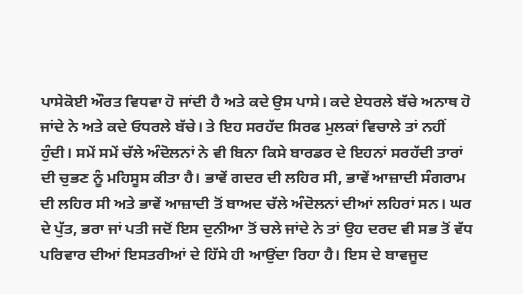ਪਾਸੇਕੋਈ ਔਰਤ ਵਿਧਵਾ ਹੋ ਜਾਂਦੀ ਹੈ ਅਤੇ ਕਦੇ ਉਸ ਪਾਸੇ। ਕਦੇ ਏਧਰਲੇ ਬੱਚੇ ਅਨਾਥ ਹੋ ਜਾਂਦੇ ਨੇ ਅਤੇ ਕਦੇ ਓਧਰਲੇ ਬੱਚੇ। ਤੇ ਇਹ ਸਰਹੱਦ ਸਿਰਫ ਮੁਲਕਾਂ ਵਿਚਾਲੇ ਤਾਂ ਨਹੀਂ ਹੁੰਦੀ। ਸਮੇਂ ਸਮੇਂ ਚੱਲੇ ਅੰਦੋਲਨਾਂ ਨੇ ਵੀ ਬਿਨਾ ਕਿਸੇ ਬਾਰਡਰ ਦੇ ਇਹਨਾਂ ਸਰਹੱਦੀ ਤਾਰਾਂ ਦੀ ਚੁਭਣ ਨੂੰ ਮਹਿਸੂਸ ਕੀਤਾ ਹੈ। ਭਾਵੇਂ ਗਦਰ ਦੀ ਲਹਿਰ ਸੀ, ਭਾਵੇਂ ਆਜ਼ਾਦੀ ਸੰਗਰਾਮ ਦੀ ਲਹਿਰ ਸੀ ਅਤੇ ਭਾਵੇਂ ਆਜ਼ਾਦੀ ਤੋਂ ਬਾਅਦ ਚੱਲੇ ਅੰਦੋਲਨਾਂ ਦੀਆਂ ਲਹਿਰਾਂ ਸਨ। ਘਰ ਦੇ ਪੁੱਤ, ਭਰਾ ਜਾਂ ਪਤੀ ਜਦੋਂ ਇਸ ਦੁਨੀਆ ਤੋਂ ਚਲੇ ਜਾਂਦੇ ਨੇ ਤਾਂ ਉਹ ਦਰਦ ਵੀ ਸਭ ਤੋਂ ਵੱਧ ਪਰਿਵਾਰ ਦੀਆਂ ਇਸਤਰੀਆਂ ਦੇ ਹਿੱਸੇ ਹੀ ਆਉਂਦਾ ਰਿਹਾ ਹੈ। ਇਸ ਦੇ ਬਾਵਜੂਦ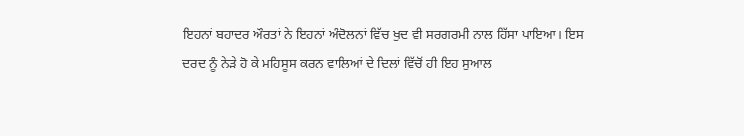ਇਹਨਾਂ ਬਹਾਦਰ ਔਰਤਾਂ ਨੇ ਇਹਨਾਂ ਅੰਦੋਲਨਾਂ ਵਿੱਚ ਖੁਦ ਵੀ ਸਰਗਰਮੀ ਨਾਲ ਹਿੱਸਾ ਪਾਇਆ। ਇਸ ਦਰਦ ਨੂੰ ਨੇੜੇ ਹੋ ਕੇ ਮਹਿਸੂਸ ਕਰਨ ਵਾਲਿਆਂ ਦੇ ਦਿਲਾਂ ਵਿੱਚੋਂ ਹੀ ਇਹ ਸੁਆਲ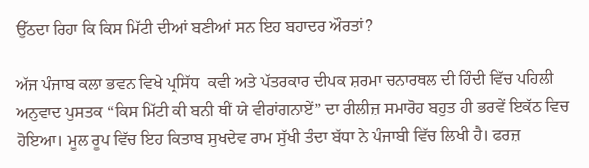ਉੱਠਦਾ ਰਿਹਾ ਕਿ ਕਿਸ ਮਿੱਟੀ ਦੀਆਂ ਬਣੀਆਂ ਸਨ ਇਹ ਬਹਾਦਰ ਔਰਤਾਂ?

ਅੱਜ ਪੰਜਾਬ ਕਲਾ ਭਵਨ ਵਿਖੇ ਪ੍ਰਸਿੱਧ  ਕਵੀ ਅਤੇ ਪੱਤਰਕਾਰ ਦੀਪਕ ਸ਼ਰਮਾ ਚਨਾਰਥਲ ਦੀ ਹਿੰਦੀ ਵਿੱਚ ਪਹਿਲੀ ਅਨੁਵਾਦ ਪੁਸਤਕ “ਕਿਸ ਮਿੱਟੀ ਕੀ ਬਨੀ ਥੀਂ ਯੇ ਵੀਰਾਂਗਨਾਏਂ” ਦਾ ਰੀਲੀਜ਼ ਸਮਾਰੋਹ ਬਹੁਤ ਹੀ ਭਰਵੇਂ ਇਕੱਠ ਵਿਚ ਹੋਇਆ। ਮੂਲ ਰੂਪ ਵਿੱਚ ਇਹ ਕਿਤਾਬ ਸੁਖਦੇਵ ਰਾਮ ਸੁੱਖੀ ਤੰਦਾ ਬੱਧਾ ਨੇ ਪੰਜਾਬੀ ਵਿੱਚ ਲਿਖੀ ਹੈ। ਫਰਜ਼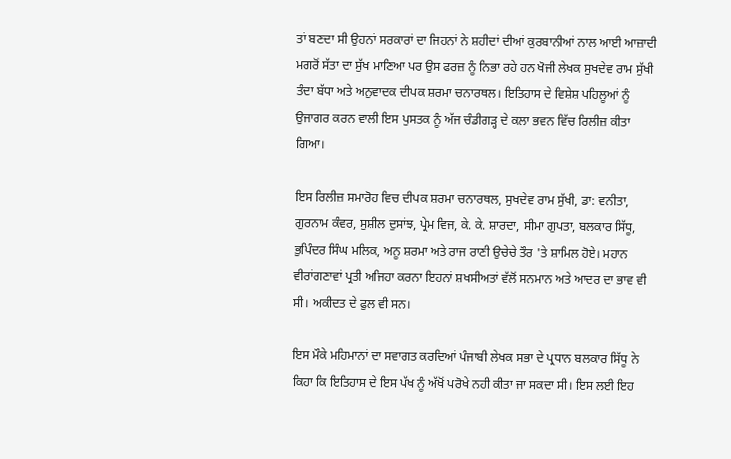ਤਾਂ ਬਣਦਾ ਸੀ ਉਹਨਾਂ ਸਰਕਾਰਾਂ ਦਾ ਜਿਹਨਾਂ ਨੇ ਸ਼ਹੀਦਾਂ ਦੀਆਂ ਕੁਰਬਾਨੀਆਂ ਨਾਲ ਆਈ ਆਜ਼ਾਦੀ ਮਗਰੋਂ ਸੱਤਾ ਦਾ ਸੁੱਖ ਮਾਣਿਆ ਪਰ ਉਸ ਫਰਜ਼ ਨੂੰ ਨਿਭਾ ਰਹੇ ਹਨ ਖੋਜੀ ਲੇਖਕ ਸੁਖਦੇਵ ਰਾਮ ਸੁੱਖੀ ਤੰਦਾ ਬੱਧਾ ਅਤੇ ਅਨੁਵਾਦਕ ਦੀਪਕ ਸ਼ਰਮਾ ਚਨਾਰਥਲ। ਇਤਿਹਾਸ ਦੇ ਵਿਸ਼ੇਸ਼ ਪਹਿਲੂਆਂ ਨੂੰ ਉਜਾਗਰ ਕਰਨ ਵਾਲੀ ਇਸ ਪੁਸਤਕ ਨੂੰ ਅੱਜ ਚੰਡੀਗੜ੍ਹ ਦੇ ਕਲਾ ਭਵਨ ਵਿੱਚ ਰਿਲੀਜ਼ ਕੀਤਾ ਗਿਆ।

ਇਸ ਰਿਲੀਜ਼ ਸਮਾਰੋਹ ਵਿਚ ਦੀਪਕ ਸ਼ਰਮਾ ਚਨਾਰਥਲ, ਸੁਖਦੇਵ ਰਾਮ ਸੁੱਖੀ, ਡਾ: ਵਨੀਤਾ, ਗੁਰਨਾਮ ਕੰਵਰ, ਸੁਸ਼ੀਲ ਦੁਸਾਂਝ, ਪ੍ਰੇਮ ਵਿਜ, ਕੇ. ਕੇ. ਸ਼ਾਰਦਾ, ਸੀਮਾ ਗੁਪਤਾ, ਬਲਕਾਰ ਸਿੱਧੂ, ਭੁਪਿੰਦਰ ਸਿੰਘ ਮਲਿਕ, ਅਨੂ ਸ਼ਰਮਾ ਅਤੇ ਰਾਜ ਰਾਣੀ ਉਚੇਚੇ ਤੌਰ 'ਤੇ ਸ਼ਾਮਿਲ ਹੋਏ। ਮਹਾਨ ਵੀਰਾਂਗਣਾਵਾਂ ਪ੍ਰਤੀ ਅਜਿਹਾ ਕਰਨਾ ਇਹਨਾਂ ਸ਼ਖਸੀਅਤਾਂ ਵੱਲੋਂ ਸਨਮਾਨ ਅਤੇ ਆਦਰ ਦਾ ਭਾਵ ਵੀ ਸੀ। ਅਕੀਦਤ ਦੇ ਫੁਲ ਵੀ ਸਨ।

ਇਸ ਮੌਕੇ ਮਹਿਮਾਨਾਂ ਦਾ ਸਵਾਗਤ ਕਰਦਿਆਂ ਪੰਜਾਬੀ ਲੇਖਕ ਸਭਾ ਦੇ ਪ੍ਰਧਾਨ ਬਲਕਾਰ ਸਿੱਧੂ ਨੇ ਕਿਹਾ ਕਿ ਇਤਿਹਾਸ ਦੇ ਇਸ ਪੱਖ ਨੂੰ ਅੱਖੋਂ ਪਰੋਖੇ ਨਹੀ ਕੀਤਾ ਜਾ ਸਕਦਾ ਸੀ। ਇਸ ਲਈ ਇਹ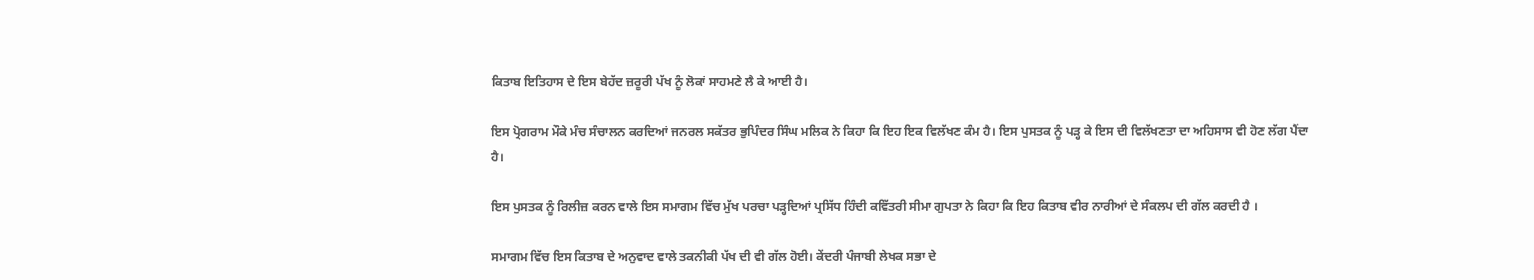ਕਿਤਾਬ ਇਤਿਹਾਸ ਦੇ ਇਸ ਬੇਹੱਦ ਜ਼ਰੂਰੀ ਪੱਖ ਨੂੰ ਲੋਕਾਂ ਸਾਹਮਣੇ ਲੈ ਕੇ ਆਈ ਹੈ।

ਇਸ ਪ੍ਰੋਗਰਾਮ ਮੌਕੇ ਮੰਚ ਸੰਚਾਲਨ ਕਰਦਿਆਂ ਜਨਰਲ ਸਕੱਤਰ ਭੁਪਿੰਦਰ ਸਿੰਘ ਮਲਿਕ ਨੇ ਕਿਹਾ ਕਿ ਇਹ ਇਕ ਵਿਲੱਖਣ ਕੰਮ ਹੈ। ਇਸ ਪੁਸਤਕ ਨੂੰ ਪੜ੍ਹ ਕੇ ਇਸ ਦੀ ਵਿਲੱਖਣਤਾ ਦਾ ਅਹਿਸਾਸ ਵੀ ਹੋਣ ਲੱਗ ਪੈਂਦਾ ਹੈ।

ਇਸ ਪੁਸਤਕ ਨੂੰ ਰਿਲੀਜ਼ ਕਰਨ ਵਾਲੇ ਇਸ ਸਮਾਗਮ ਵਿੱਚ ਮੁੱਖ ਪਰਚਾ ਪੜ੍ਹਦਿਆਂ ਪ੍ਰਸਿੱਧ ਹਿੰਦੀ ਕਵਿੱਤਰੀ ਸੀਮਾ ਗੁਪਤਾ ਨੇ ਕਿਹਾ ਕਿ ਇਹ ਕਿਤਾਬ ਵੀਰ ਨਾਰੀਆਂ ਦੇ ਸੰਕਲਪ ਦੀ ਗੱਲ ਕਰਦੀ ਹੈ ।

ਸਮਾਗਮ ਵਿੱਚ ਇਸ ਕਿਤਾਬ ਦੇ ਅਨੁਵਾਦ ਵਾਲੇ ਤਕਨੀਕੀ ਪੱਖ ਦੀ ਵੀ ਗੱਲ ਹੋਈ। ਕੇਂਦਰੀ ਪੰਜਾਬੀ ਲੇਖਕ ਸਭਾ ਦੇ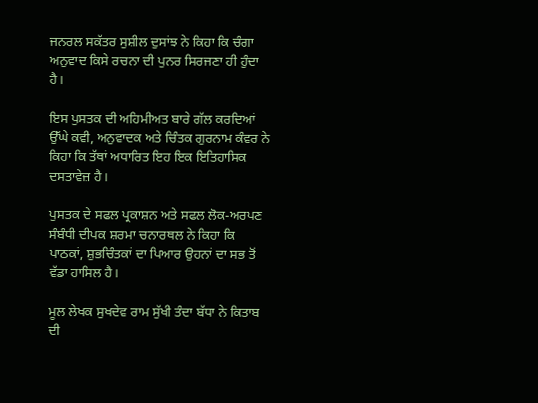ਜਨਰਲ ਸਕੱਤਰ ਸੁਸ਼ੀਲ ਦੁਸਾਂਝ ਨੇ ਕਿਹਾ ਕਿ ਚੰਗਾ ਅਨੁਵਾਦ ਕਿਸੇ ਰਚਨਾ ਦੀ ਪੁਨਰ ਸਿਰਜਣਾ ਹੀ ਹੁੰਦਾ ਹੈ।

ਇਸ ਪੁਸਤਕ ਦੀ ਅਹਿਮੀਅਤ ਬਾਰੇ ਗੱਲ ਕਰਦਿਆਂ ਉੱਘੇ ਕਵੀ, ਅਨੁਵਾਦਕ ਅਤੇ ਚਿੰਤਕ ਗੁਰਨਾਮ ਕੰਵਰ ਨੇ ਕਿਹਾ ਕਿ ਤੱਥਾਂ ਅਧਾਰਿਤ ਇਹ ਇਕ ਇਤਿਹਾਸਿਕ ਦਸਤਾਵੇਜ਼ ਹੈ।

ਪੁਸਤਕ ਦੇ ਸਫਲ ਪ੍ਰਕਾਸ਼ਨ ਅਤੇ ਸਫਲ ਲੋਕ-ਅਰਪਣ ਸੰਬੰਧੀ ਦੀਪਕ ਸ਼ਰਮਾ ਚਨਾਰਥਲ ਨੇ ਕਿਹਾ ਕਿ ਪਾਠਕਾਂ, ਸ਼ੁਭਚਿੰਤਕਾਂ ਦਾ ਪਿਆਰ ਉਹਨਾਂ ਦਾ ਸਭ ਤੋਂ ਵੱਡਾ ਹਾਸਿਲ ਹੈ।

ਮੂਲ ਲੇਖਕ ਸੁਖਦੇਵ ਰਾਮ ਸੁੱਖੀ ਤੰਦਾ ਬੱਧਾ ਨੇ ਕਿਤਾਬ ਦੀ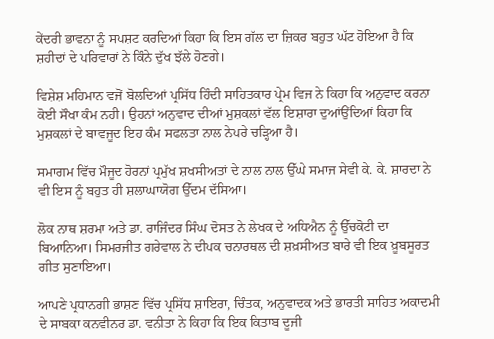ਕੇਂਦਰੀ ਭਾਵਨਾ ਨੂੰ ਸਪਸ਼ਟ ਕਰਦਿਆਂ ਕਿਹਾ ਕਿ ਇਸ ਗੱਲ ਦਾ ਜ਼ਿਕਰ ਬਹੁਤ ਘੱਟ ਹੋਇਆ ਹੈ ਕਿ ਸ਼ਹੀਦਾਂ ਦੇ ਪਰਿਵਾਰਾਂ ਨੇ ਕਿੰਨੇ ਦੁੱਖ ਝੱਲੇ ਹੋਣਗੇ।

ਵਿਸ਼ੇਸ਼ ਮਹਿਮਾਨ ਵਜੋਂ ਬੋਲਦਿਆਂ ਪ੍ਰਸਿੱਧ ਹਿੰਦੀ ਸਾਹਿਤਕਾਰ ਪ੍ਰੇਮ ਵਿਜ ਨੇ ਕਿਹਾ ਕਿ ਅਨੁਵਾਦ ਕਰਨਾ ਕੋਈ ਸੌਖਾ ਕੰਮ ਨਹੀ। ਉਹਨਾਂ ਅਨੁਵਾਦ ਦੀਆਂ ਮੁਸ਼ਕਲਾਂ ਵੱਲ ਇਸ਼ਾਰਾ ਦੁਆਂਉਂਦਿਆਂ ਕਿਹਾ ਕਿ ਮੁਸ਼ਕਲਾਂ ਦੇ ਬਾਵਜੂਦ ਇਹ ਕੰਮ ਸਫਲਤਾ ਨਾਲ ਨੇਪਰੇ ਚੜ੍ਹਿਆ ਹੈ।

ਸਮਾਗਮ ਵਿੱਚ ਮੌਜੂਦ ਹੋਰਨਾਂ ਪ੍ਰਮੁੱਖ ਸ਼ਖਸੀਅਤਾਂ ਦੇ ਨਾਲ ਨਾਲ ਉੱਘੇ ਸਮਾਜ ਸੇਵੀ ਕੇ. ਕੇ. ਸ਼ਾਰਦਾ ਨੇ ਵੀ ਇਸ ਨੂੰ ਬਹੁਤ ਹੀ ਸ਼ਲਾਘਾਯੋਗ ਉੱਦਮ ਦੱਸਿਆ।

ਲੋਕ ਨਾਥ ਸ਼ਰਮਾ ਅਤੇ ਡਾ. ਰਾਜਿੰਦਰ ਸਿੰਘ ਦੋਸਤ ਨੇ ਲੇਖਕ ਦੇ ਅਧਿਐਨ ਨੂੰ ਉੱਚਕੋਟੀ ਦਾ ਬਿਆਨਿਆ। ਸਿਮਰਜੀਤ ਗਰੇਵਾਲ ਨੇ ਦੀਪਕ ਚਨਾਰਥਲ ਦੀ ਸ਼ਖ਼ਸੀਅਤ ਬਾਰੇ ਵੀ ਇਕ ਖ਼ੂਬਸੂਰਤ ਗੀਤ ਸੁਣਾਇਆ।

ਆਪਣੇ ਪ੍ਰਧਾਨਗੀ ਭਾਸ਼ਣ ਵਿੱਚ ਪ੍ਰਸਿੱਧ ਸ਼ਾਇਰਾ, ਚਿੰਤਕ, ਅਨੁਵਾਦਕ ਅਤੇ ਭਾਰਤੀ ਸਾਹਿਤ ਅਕਾਦਮੀ ਦੇ ਸਾਬਕਾ ਕਨਵੀਨਰ ਡਾ. ਵਨੀਤਾ ਨੇ ਕਿਹਾ ਕਿ ਇਕ ਕਿਤਾਬ ਦੂਜੀ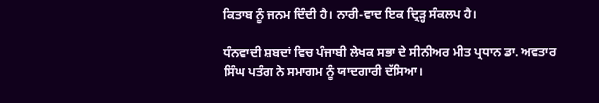ਕਿਤਾਬ ਨੂੰ ਜਨਮ ਦਿੰਦੀ ਹੈ। ਨਾਰੀ-ਵਾਦ ਇਕ ਦ੍ਰਿੜ੍ਹ ਸੰਕਲਪ ਹੈ।

ਧੰਨਵਾਦੀ ਸ਼ਬਦਾਂ ਵਿਚ ਪੰਜਾਬੀ ਲੇਖਕ ਸਭਾ ਦੇ ਸੀਨੀਅਰ ਮੀਤ ਪ੍ਰਧਾਨ ਡਾ. ਅਵਤਾਰ ਸਿੰਘ ਪਤੰਗ ਨੇ ਸਮਾਗਮ ਨੂੰ ਯਾਦਗਾਰੀ ਦੱਸਿਆ।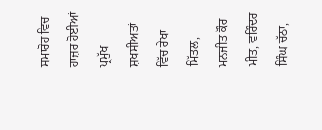ਸਮਾਰੋਹ ਵਿਚ ਹਾਜ਼ਰ ਹੋਈਆਂ ਪ੍ਰਮੁੱਖ ਸ਼ਖਸੀਅਤਾਂ  ਵਿੱਚ ਰੇਖਾ ਮਿੱਤਲ, ਮਨਜੀਤ ਕੌਰ ਮੀਤ, ਵਰਿੰਦਰ ਸਿੰਘ ਚੱਠਾ,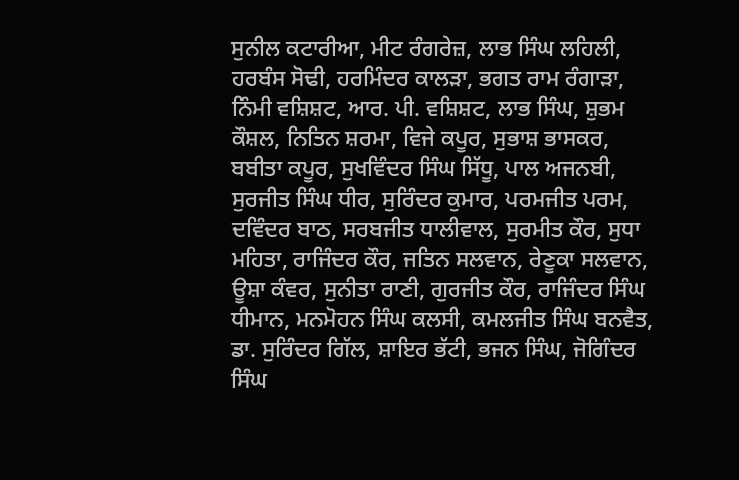ਸੁਨੀਲ ਕਟਾਰੀਆ, ਮੀਟ ਰੰਗਰੇਜ਼, ਲਾਭ ਸਿੰਘ ਲਹਿਲੀ, ਹਰਬੰਸ ਸੋਢੀ, ਹਰਮਿੰਦਰ ਕਾਲੜਾ, ਭਗਤ ਰਾਮ ਰੰਗਾੜਾ, ਨਿੰਮੀ ਵਸ਼ਿਸ਼ਟ, ਆਰ. ਪੀ. ਵਸ਼ਿਸ਼ਟ, ਲਾਭ ਸਿੰਘ, ਸ਼ੁਭਮ ਕੌਸ਼ਲ, ਨਿਤਿਨ ਸ਼ਰਮਾ, ਵਿਜੇ ਕਪੂਰ, ਸੁਭਾਸ਼ ਭਾਸਕਰ, ਬਬੀਤਾ ਕਪੂਰ, ਸੁਖਵਿੰਦਰ ਸਿੰਘ ਸਿੱਧੂ, ਪਾਲ ਅਜਨਬੀ, ਸੁਰਜੀਤ ਸਿੰਘ ਧੀਰ, ਸੁਰਿੰਦਰ ਕੁਮਾਰ, ਪਰਮਜੀਤ ਪਰਮ, ਦਵਿੰਦਰ ਬਾਠ, ਸਰਬਜੀਤ ਧਾਲੀਵਾਲ, ਸੁਰਮੀਤ ਕੌਰ, ਸੁਧਾ ਮਹਿਤਾ, ਰਾਜਿੰਦਰ ਕੌਰ, ਜਤਿਨ ਸਲਵਾਨ, ਰੇਣੂਕਾ ਸਲਵਾਨ, ਊਸ਼ਾ ਕੰਵਰ, ਸੁਨੀਤਾ ਰਾਣੀ, ਗੁਰਜੀਤ ਕੌਰ, ਰਾਜਿੰਦਰ ਸਿੰਘ ਧੀਮਾਨ, ਮਨਮੋਹਨ ਸਿੰਘ ਕਲਸੀ, ਕਮਲਜੀਤ ਸਿੰਘ ਬਨਵੈਤ, ਡਾ. ਸੁਰਿੰਦਰ ਗਿੱਲ, ਸ਼ਾਇਰ ਭੱਟੀ, ਭਜਨ ਸਿੰਘ, ਜੋਗਿੰਦਰ ਸਿੰਘ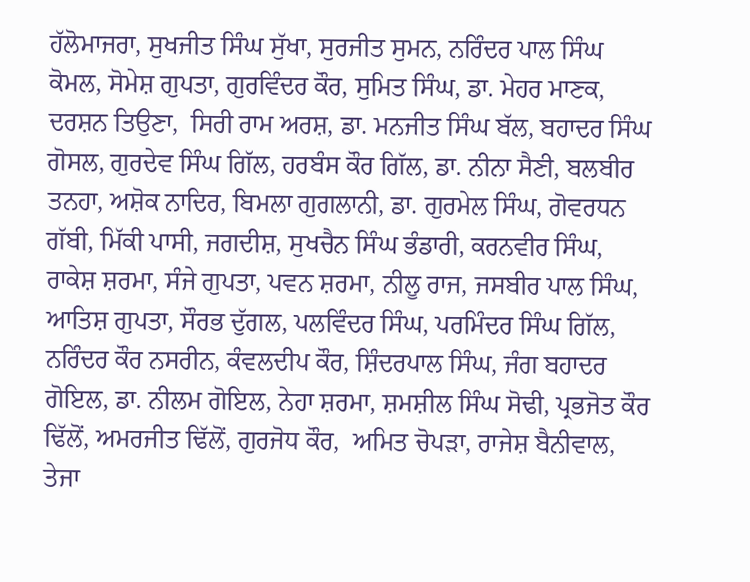ਹੱਲੋਮਾਜਰਾ, ਸੁਖਜੀਤ ਸਿੰਘ ਸੁੱਖਾ, ਸੁਰਜੀਤ ਸੁਮਨ, ਨਰਿੰਦਰ ਪਾਲ ਸਿੰਘ ਕੋਮਲ, ਸੋਮੇਸ਼ ਗੁਪਤਾ, ਗੁਰਵਿੰਦਰ ਕੌਰ, ਸੁਮਿਤ ਸਿੰਘ, ਡਾ. ਮੇਹਰ ਮਾਣਕ, ਦਰਸ਼ਨ ਤਿਉਣਾ,  ਸਿਰੀ ਰਾਮ ਅਰਸ਼, ਡਾ. ਮਨਜੀਤ ਸਿੰਘ ਬੱਲ, ਬਹਾਦਰ ਸਿੰਘ ਗੋਸਲ, ਗੁਰਦੇਵ ਸਿੰਘ ਗਿੱਲ, ਹਰਬੰਸ ਕੌਰ ਗਿੱਲ, ਡਾ. ਨੀਨਾ ਸੈਣੀ, ਬਲਬੀਰ ਤਨਹਾ, ਅਸ਼ੋਕ ਨਾਦਿਰ, ਬਿਮਲਾ ਗੁਗਲਾਨੀ, ਡਾ. ਗੁਰਮੇਲ ਸਿੰਘ, ਗੋਵਰਧਨ ਗੱਬੀ, ਮਿੱਕੀ ਪਾਸੀ, ਜਗਦੀਸ਼, ਸੁਖਚੈਨ ਸਿੰਘ ਭੰਡਾਰੀ, ਕਰਨਵੀਰ ਸਿੰਘ, ਰਾਕੇਸ਼ ਸ਼ਰਮਾ, ਸੰਜੇ ਗੁਪਤਾ, ਪਵਨ ਸ਼ਰਮਾ, ਨੀਲੂ ਰਾਜ, ਜਸਬੀਰ ਪਾਲ ਸਿੰਘ, ਆਤਿਸ਼ ਗੁਪਤਾ, ਸੌਰਭ ਦੁੱਗਲ, ਪਲਵਿੰਦਰ ਸਿੰਘ, ਪਰਮਿੰਦਰ ਸਿੰਘ ਗਿੱਲ, ਨਰਿੰਦਰ ਕੌਰ ਨਸਰੀਨ, ਕੰਵਲਦੀਪ ਕੌਰ, ਸ਼ਿੰਦਰਪਾਲ ਸਿੰਘ, ਜੰਗ ਬਹਾਦਰ ਗੋਇਲ, ਡਾ. ਨੀਲਮ ਗੋਇਲ, ਨੇਹਾ ਸ਼ਰਮਾ, ਸ਼ਮਸ਼ੀਲ ਸਿੰਘ ਸੋਢੀ, ਪ੍ਰਭਜੋਤ ਕੌਰ ਢਿੱਲੋਂ, ਅਮਰਜੀਤ ਢਿੱਲੋਂ, ਗੁਰਜੋਧ ਕੌਰ,  ਅਮਿਤ ਚੋਪੜਾ, ਰਾਜੇਸ਼ ਬੈਨੀਵਾਲ, ਤੇਜਾ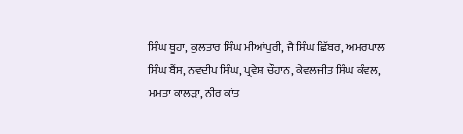ਸਿੰਘ ਥੂਹਾ, ਕੁਲਤਾਰ ਸਿੰਘ ਮੀਆਂਪੁਰੀ, ਜੈ ਸਿੰਘ ਛਿੱਬਰ, ਅਮਰਪਾਲ ਸਿੰਘ ਬੈਂਸ, ਨਵਦੀਪ ਸਿੰਘ, ਪ੍ਰਵੇਸ਼ ਚੌਹਾਨ, ਕੇਵਲਜੀਤ ਸਿੰਘ ਕੰਵਲ, ਮਮਤਾ ਕਾਲੜਾ, ਨੀਰ ਕਾਂਤ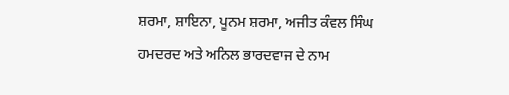ਸ਼ਰਮਾ, ਸ਼ਾਇਨਾ, ਪੂਨਮ ਸ਼ਰਮਾ, ਅਜੀਤ ਕੰਵਲ ਸਿੰਘ ਹਮਦਰਦ ਅਤੇ ਅਨਿਲ ਭਾਰਦਵਾਜ ਦੇ ਨਾਮ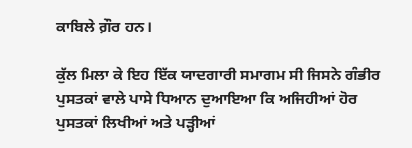ਕਾਬਿਲੇ ਗ਼ੌਰ ਹਨ।

ਕੁੱਲ ਮਿਲਾ ਕੇ ਇਹ ਇੱਕ ਯਾਦਗਾਰੀ ਸਮਾਗਮ ਸੀ ਜਿਸਨੇ ਗੰਭੀਰ ਪੁਸਤਕਾਂ ਵਾਲੇ ਪਾਸੇ ਧਿਆਨ ਦੁਆਇਆ ਕਿ ਅਜਿਹੀਆਂ ਹੋਰ ਪੁਸਤਕਾਂ ਲਿਖੀਆਂ ਅਤੇ ਪੜ੍ਹੀਆਂ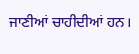ਜਾਣੀਆਂ ਚਾਹੀਦੀਆਂ ਹਨ।